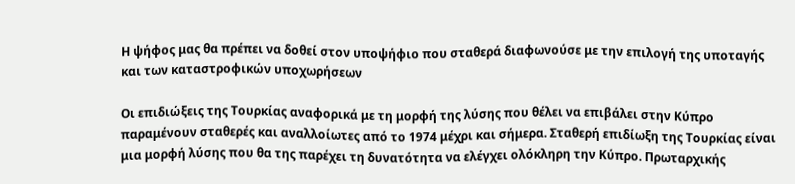Η ψήφος μας θα πρέπει να δοθεί στον υποψήφιο που σταθερά διαφωνούσε με την επιλογή της υποταγής και των καταστροφικών υποχωρήσεων

Οι επιδιώξεις της Τουρκίας αναφορικά με τη μορφή της λύσης που θέλει να επιβάλει στην Κύπρο παραμένουν σταθερές και αναλλοίωτες από το 1974 μέχρι και σήμερα. Σταθερή επιδίωξη της Τουρκίας είναι μια μορφή λύσης που θα της παρέχει τη δυνατότητα να ελέγχει ολόκληρη την Κύπρο. Πρωταρχικής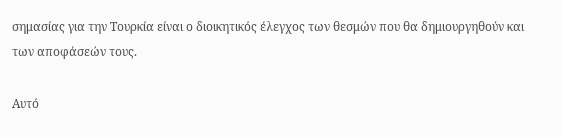σημασίας για την Τουρκία είναι ο διοικητικός έλεγχος των θεσμών που θα δημιουργηθούν και των αποφάσεών τους.

Αυτό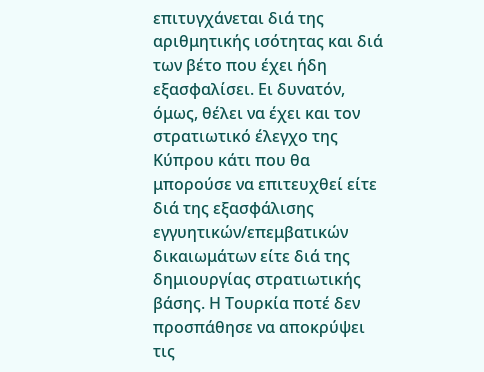επιτυγχάνεται διά της αριθμητικής ισότητας και διά των βέτο που έχει ήδη εξασφαλίσει. Ει δυνατόν, όμως, θέλει να έχει και τον στρατιωτικό έλεγχο της Κύπρου κάτι που θα μπορούσε να επιτευχθεί είτε διά της εξασφάλισης εγγυητικών/επεμβατικών δικαιωμάτων είτε διά της δημιουργίας στρατιωτικής βάσης. Η Τουρκία ποτέ δεν προσπάθησε να αποκρύψει τις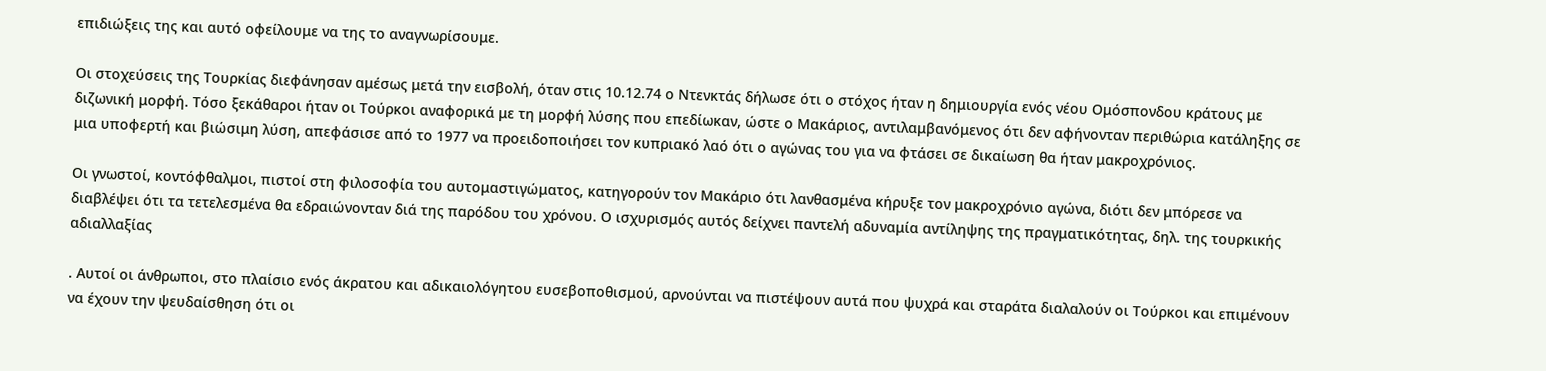επιδιώξεις της και αυτό οφείλουμε να της το αναγνωρίσουμε.

Οι στοχεύσεις της Τουρκίας διεφάνησαν αμέσως μετά την εισβολή, όταν στις 10.12.74 ο Ντενκτάς δήλωσε ότι ο στόχος ήταν η δημιουργία ενός νέου Ομόσπονδου κράτους με διζωνική μορφή. Τόσο ξεκάθαροι ήταν οι Τούρκοι αναφορικά με τη μορφή λύσης που επεδίωκαν, ώστε ο Μακάριος, αντιλαμβανόμενος ότι δεν αφήνονταν περιθώρια κατάληξης σε μια υποφερτή και βιώσιμη λύση, απεφάσισε από το 1977 να προειδοποιήσει τον κυπριακό λαό ότι ο αγώνας του για να φτάσει σε δικαίωση θα ήταν μακροχρόνιος.

Οι γνωστοί, κοντόφθαλμοι, πιστοί στη φιλοσοφία του αυτομαστιγώματος, κατηγορούν τον Μακάριο ότι λανθασμένα κήρυξε τον μακροχρόνιο αγώνα, διότι δεν μπόρεσε να διαβλέψει ότι τα τετελεσμένα θα εδραιώνονταν διά της παρόδου του χρόνου. Ο ισχυρισμός αυτός δείχνει παντελή αδυναμία αντίληψης της πραγματικότητας, δηλ. της τουρκικής αδιαλλαξίας

. Αυτοί οι άνθρωποι, στο πλαίσιο ενός άκρατου και αδικαιολόγητου ευσεβοποθισμού, αρνούνται να πιστέψουν αυτά που ψυχρά και σταράτα διαλαλούν οι Τούρκοι και επιμένουν να έχουν την ψευδαίσθηση ότι οι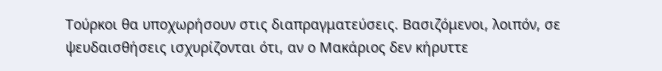Τούρκοι θα υποχωρήσουν στις διαπραγματεύσεις. Βασιζόμενοι, λοιπόν, σε ψευδαισθήσεις ισχυρίζονται ότι, αν ο Μακάριος δεν κήρυττε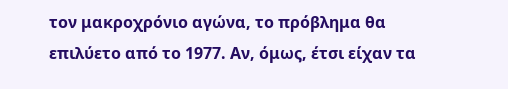τον μακροχρόνιο αγώνα, το πρόβλημα θα επιλύετο από το 1977. Αν, όμως, έτσι είχαν τα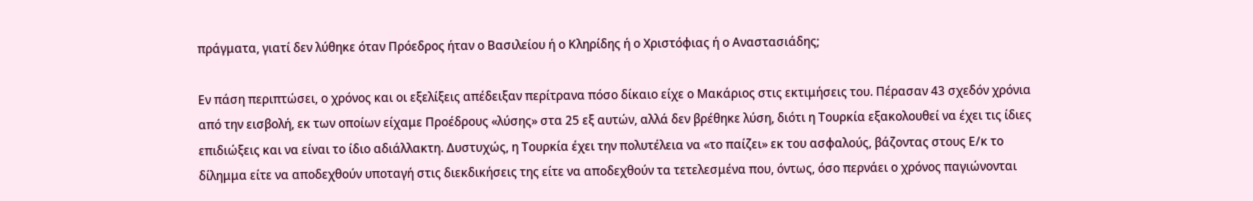πράγματα, γιατί δεν λύθηκε όταν Πρόεδρος ήταν ο Βασιλείου ή ο Κληρίδης ή ο Χριστόφιας ή ο Αναστασιάδης;

Εν πάση περιπτώσει, ο χρόνος και οι εξελίξεις απέδειξαν περίτρανα πόσο δίκαιο είχε ο Μακάριος στις εκτιμήσεις του. Πέρασαν 43 σχεδόν χρόνια από την εισβολή, εκ των οποίων είχαμε Προέδρους «λύσης» στα 25 εξ αυτών, αλλά δεν βρέθηκε λύση, διότι η Τουρκία εξακολουθεί να έχει τις ίδιες επιδιώξεις και να είναι το ίδιο αδιάλλακτη. Δυστυχώς, η Τουρκία έχει την πολυτέλεια να «το παίζει» εκ του ασφαλούς, βάζοντας στους Ε/κ το δίλημμα είτε να αποδεχθούν υποταγή στις διεκδικήσεις της είτε να αποδεχθούν τα τετελεσμένα που, όντως, όσο περνάει ο χρόνος παγιώνονται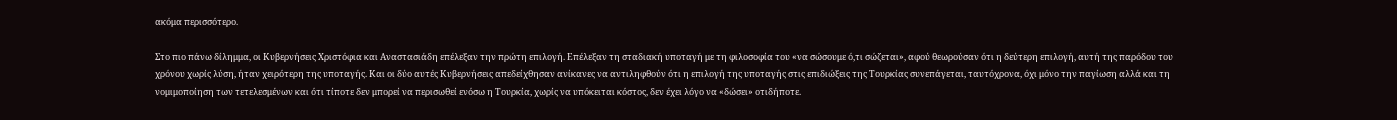ακόμα περισσότερο.

Στο πιο πάνω δίλημμα, οι Κυβερνήσεις Χριστόφια και Αναστασιάδη επέλεξαν την πρώτη επιλογή. Επέλεξαν τη σταδιακή υποταγή με τη φιλοσοφία του «να σώσουμε ό,τι σώζεται», αφού θεωρούσαν ότι η δεύτερη επιλογή, αυτή της παρόδου του χρόνου χωρίς λύση, ήταν χειρότερη της υποταγής. Και οι δύο αυτές Κυβερνήσεις απεδείχθησαν ανίκανες να αντιληφθούν ότι η επιλογή της υποταγής στις επιδιώξεις της Τουρκίας συνεπάγεται, ταυτόχρονα, όχι μόνο την παγίωση αλλά και τη νομιμοποίηση των τετελεσμένων και ότι τίποτε δεν μπορεί να περισωθεί ενόσω η Τουρκία, χωρίς να υπόκειται κόστος, δεν έχει λόγο να «δώσει» οτιδήποτε.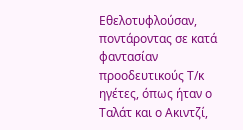Εθελοτυφλούσαν, ποντάροντας σε κατά φαντασίαν προοδευτικούς Τ/κ ηγέτες, όπως ήταν ο Ταλάτ και ο Ακιντζί,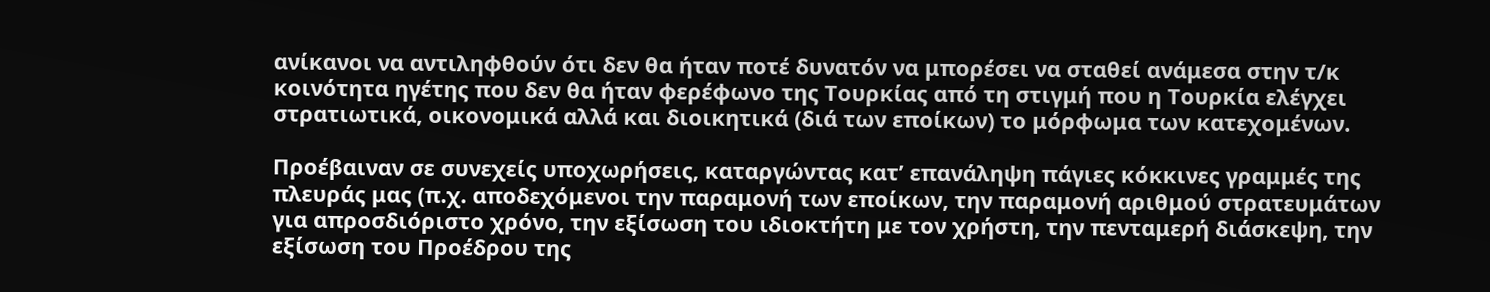ανίκανοι να αντιληφθούν ότι δεν θα ήταν ποτέ δυνατόν να μπορέσει να σταθεί ανάμεσα στην τ/κ κοινότητα ηγέτης που δεν θα ήταν φερέφωνο της Τουρκίας από τη στιγμή που η Τουρκία ελέγχει στρατιωτικά, οικονομικά αλλά και διοικητικά (διά των εποίκων) το μόρφωμα των κατεχομένων.

Προέβαιναν σε συνεχείς υποχωρήσεις, καταργώντας κατ’ επανάληψη πάγιες κόκκινες γραμμές της πλευράς μας (π.χ. αποδεχόμενοι την παραμονή των εποίκων, την παραμονή αριθμού στρατευμάτων για απροσδιόριστο χρόνο, την εξίσωση του ιδιοκτήτη με τον χρήστη, την πενταμερή διάσκεψη, την εξίσωση του Προέδρου της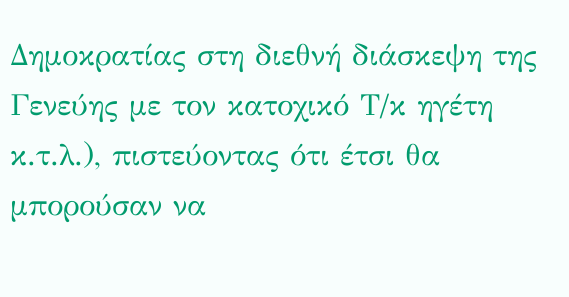Δημοκρατίας στη διεθνή διάσκεψη της Γενεύης με τον κατοχικό Τ/κ ηγέτη κ.τ.λ.), πιστεύοντας ότι έτσι θα μπορούσαν να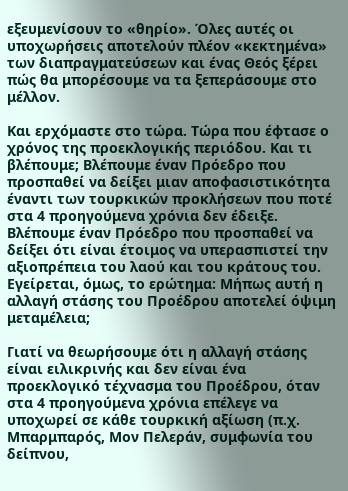εξευμενίσουν το «θηρίο». Όλες αυτές οι υποχωρήσεις αποτελούν πλέον «κεκτημένα» των διαπραγματεύσεων και ένας Θεός ξέρει πώς θα μπορέσουμε να τα ξεπεράσουμε στο μέλλον.

Και ερχόμαστε στο τώρα. Τώρα που έφτασε ο χρόνος της προεκλογικής περιόδου. Και τι βλέπουμε; Βλέπουμε έναν Πρόεδρο που προσπαθεί να δείξει μιαν αποφασιστικότητα έναντι των τουρκικών προκλήσεων που ποτέ στα 4 προηγούμενα χρόνια δεν έδειξε. Βλέπουμε έναν Πρόεδρο που προσπαθεί να δείξει ότι είναι έτοιμος να υπερασπιστεί την αξιοπρέπεια του λαού και του κράτους του. Εγείρεται, όμως, το ερώτημα: Μήπως αυτή η αλλαγή στάσης του Προέδρου αποτελεί όψιμη μεταμέλεια;

Γιατί να θεωρήσουμε ότι η αλλαγή στάσης είναι ειλικρινής και δεν είναι ένα προεκλογικό τέχνασμα του Προέδρου, όταν στα 4 προηγούμενα χρόνια επέλεγε να υποχωρεί σε κάθε τουρκική αξίωση (π.χ. Μπαρμπαρός, Μον Πελεράν, συμφωνία του δείπνου,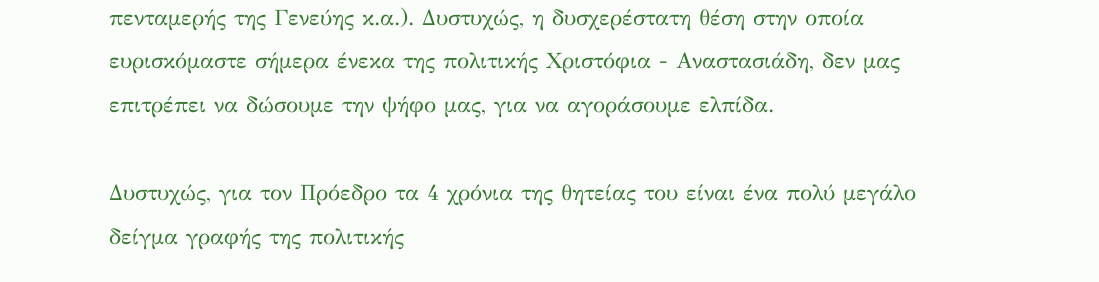πενταμερής της Γενεύης κ.α.). Δυστυχώς, η δυσχερέστατη θέση στην οποία ευρισκόμαστε σήμερα ένεκα της πολιτικής Χριστόφια - Αναστασιάδη, δεν μας επιτρέπει να δώσουμε την ψήφο μας, για να αγοράσουμε ελπίδα.

Δυστυχώς, για τον Πρόεδρο τα 4 χρόνια της θητείας του είναι ένα πολύ μεγάλο δείγμα γραφής της πολιτικής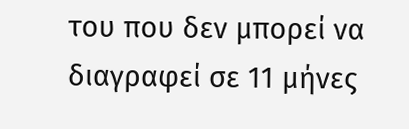του που δεν μπορεί να διαγραφεί σε 11 μήνες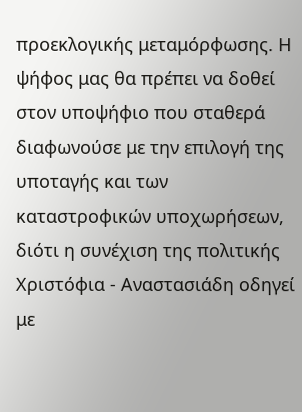προεκλογικής μεταμόρφωσης. Η ψήφος μας θα πρέπει να δοθεί στον υποψήφιο που σταθερά διαφωνούσε με την επιλογή της υποταγής και των καταστροφικών υποχωρήσεων, διότι η συνέχιση της πολιτικής Χριστόφια - Αναστασιάδη οδηγεί με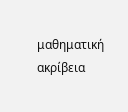μαθηματική ακρίβεια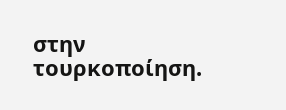στην τουρκοποίηση.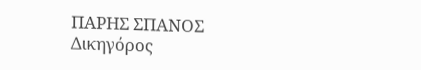ΠΑΡΗΣ ΣΠΑΝΟΣ
Δικηγόρος